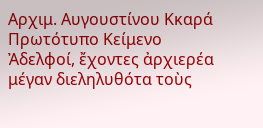Αρχιμ. Αυγουστίνου Κκαρά
Πρωτότυπο Κείμενο
Ἀδελφοί, ἔχοντες ἀρχιερέα μέγαν διεληλυθότα τοὺς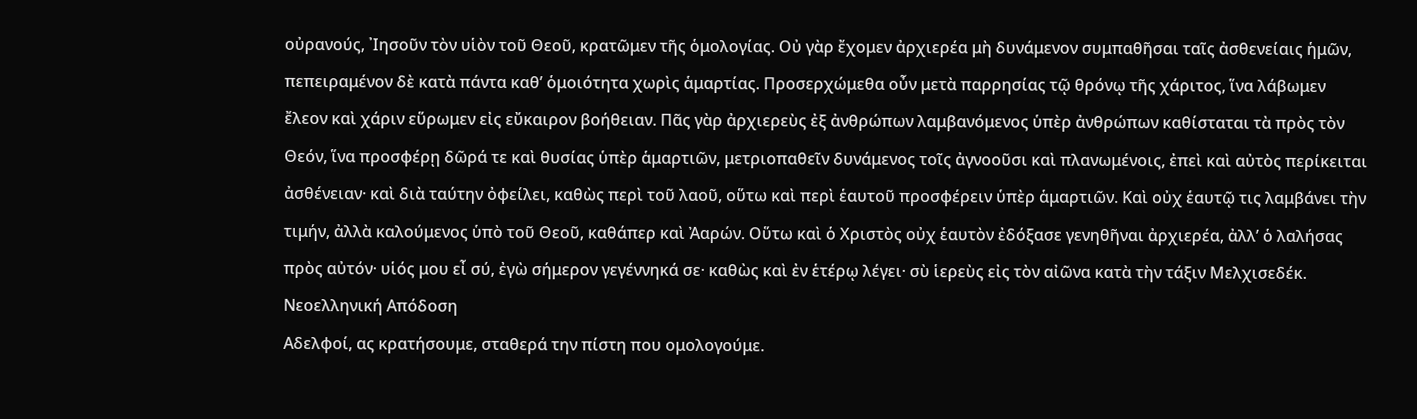οὐρανούς, ᾿Ιησοῦν τὸν υἱὸν τοῦ Θεοῦ, κρατῶμεν τῆς ὁμολογίας. Οὐ γὰρ ἔχομεν ἀρχιερέα μὴ δυνάμενον συμπαθῆσαι ταῖς ἀσθενείαις ἡμῶν, πεπειραμένον δὲ κατὰ πάντα καθ’ ὁμοιότητα χωρὶς ἁμαρτίας. Προσερχώμεθα οὖν μετὰ παρρησίας τῷ θρόνῳ τῆς χάριτος, ἵνα λάβωμεν ἔλεον καὶ χάριν εὕρωμεν εἰς εὔκαιρον βοήθειαν. Πᾶς γὰρ ἀρχιερεὺς ἐξ ἀνθρώπων λαμβανόμενος ὑπὲρ ἀνθρώπων καθίσταται τὰ πρὸς τὸν Θεόν, ἵνα προσφέρῃ δῶρά τε καὶ θυσίας ὑπὲρ ἁμαρτιῶν, μετριοπαθεῖν δυνάμενος τοῖς ἀγνοοῦσι καὶ πλανωμένοις, ἐπεὶ καὶ αὐτὸς περίκειται ἀσθένειαν· καὶ διὰ ταύτην ὀφείλει, καθὼς περὶ τοῦ λαοῦ, οὕτω καὶ περὶ ἑαυτοῦ προσφέρειν ὑπὲρ ἁμαρτιῶν. Καὶ οὐχ ἑαυτῷ τις λαμβάνει τὴν τιμήν, ἀλλὰ καλούμενος ὑπὸ τοῦ Θεοῦ, καθάπερ καὶ Ἀαρών. Οὕτω καὶ ὁ Χριστὸς οὐχ ἑαυτὸν ἐδόξασε γενηθῆναι ἀρχιερέα, ἀλλ’ ὁ λαλήσας πρὸς αὐτόν· υἱός μου εἶ σύ, ἐγὼ σήμερον γεγέννηκά σε· καθὼς καὶ ἐν ἑτέρῳ λέγει· σὺ ἱερεὺς εἰς τὸν αἰῶνα κατὰ τὴν τάξιν Μελχισεδέκ.
Νεοελληνική Απόδοση
Αδελφοί, ας κρατήσουμε, σταθερά την πίστη που ομολογούμε.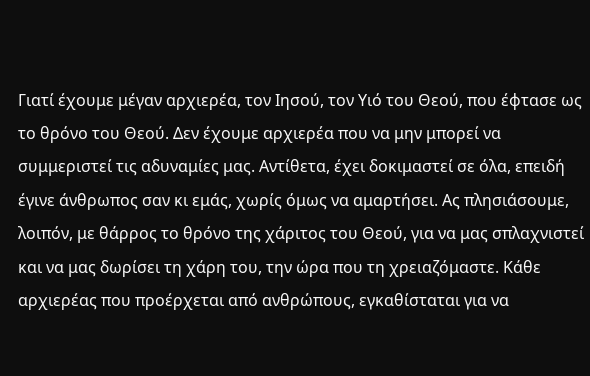Γιατί έχουμε μέγαν αρχιερέα, τον Ιησού, τον Υιό του Θεού, που έφτασε ως το θρόνο του Θεού. Δεν έχουμε αρχιερέα που να μην μπορεί να συμμεριστεί τις αδυναμίες μας. Αντίθετα, έχει δοκιμαστεί σε όλα, επειδή έγινε άνθρωπος σαν κι εμάς, χωρίς όμως να αμαρτήσει. Ας πλησιάσουμε, λοιπόν, με θάρρος το θρόνο της χάριτος του Θεού, για να μας σπλαχνιστεί και να μας δωρίσει τη χάρη του, την ώρα που τη χρειαζόμαστε. Κάθε αρχιερέας που προέρχεται από ανθρώπους, εγκαθίσταται για να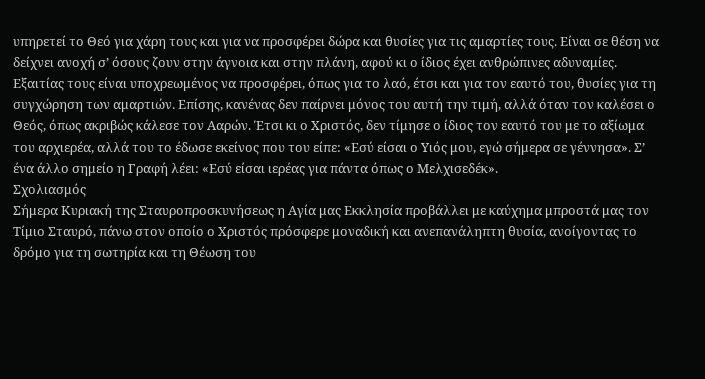υπηρετεί το Θεό για χάρη τους και για να προσφέρει δώρα και θυσίες για τις αμαρτίες τους. Είναι σε θέση να δείχνει ανοχή σ’ όσους ζουν στην άγνοια και στην πλάνη, αφού κι ο ίδιος έχει ανθρώπινες αδυναμίες. Εξαιτίας τους είναι υποχρεωμένος να προσφέρει, όπως για το λαό, έτσι και για τον εαυτό του, θυσίες για τη συγχώρηση των αμαρτιών. Επίσης, κανένας δεν παίρνει μόνος του αυτή την τιμή, αλλά όταν τον καλέσει ο Θεός, όπως ακριβώς κάλεσε τον Ααρών. Έτσι κι ο Χριστός, δεν τίμησε ο ίδιος τον εαυτό του με το αξίωμα του αρχιερέα, αλλά του το έδωσε εκείνος που του είπε: «Εσύ είσαι ο Υιός μου, εγώ σήμερα σε γέννησα». Σ’ ένα άλλο σημείο η Γραφή λέει: «Εσύ είσαι ιερέας για πάντα όπως ο Μελχισεδέκ».
Σχολιασμός
Σήμερα Κυριακή της Σταυροπροσκυνήσεως η Αγία μας Εκκλησία προβάλλει με καύχημα μπροστά μας τον Τίμιο Σταυρό, πάνω στον οποίο ο Χριστός πρόσφερε μοναδική και ανεπανάληπτη θυσία, ανοίγοντας το δρόμο για τη σωτηρία και τη Θέωση του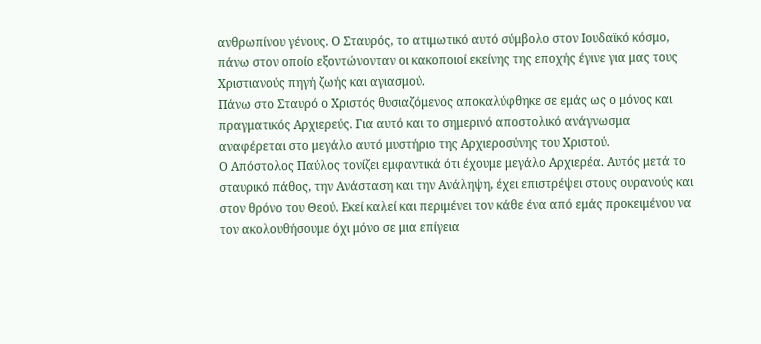ανθρωπίνου γένους. Ο Σταυρός, το ατιμωτικό αυτό σύμβολο στον Ιουδαϊκό κόσμο, πάνω στον οποίο εξοντώνονταν οι κακοποιοί εκείνης της εποχής έγινε για μας τους Χριστιανούς πηγή ζωής και αγιασμού.
Πάνω στο Σταυρό ο Χριστός θυσιαζόμενος αποκαλύφθηκε σε εμάς ως ο μόνος και πραγματικός Αρχιερεύς. Για αυτό και το σημερινό αποστολικό ανάγνωσμα αναφέρεται στο μεγάλο αυτό μυστήριο της Αρχιεροσύνης του Χριστού.
Ο Απόστολος Παύλος τονίζει εμφαντικά ότι έχουμε μεγάλο Αρχιερέα. Αυτός μετά το σταυρικό πάθος, την Ανάσταση και την Ανάληψη, έχει επιστρέψει στους ουρανούς και στον θρόνο του Θεού. Εκεί καλεί και περιμένει τον κάθε ένα από εμάς προκειμένου να τον ακολουθήσουμε όχι μόνο σε μια επίγεια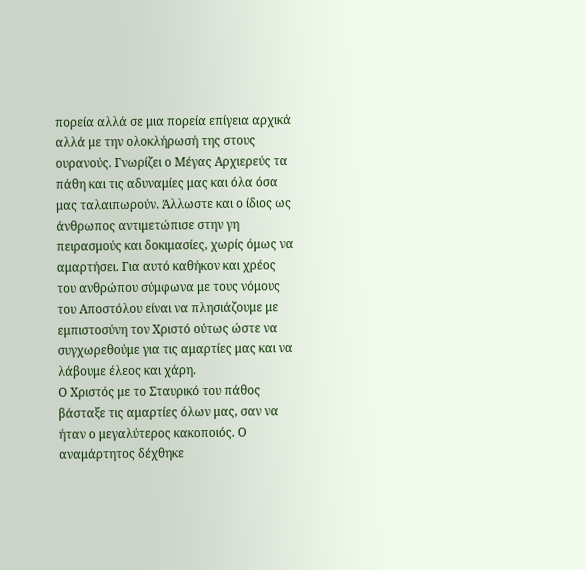πορεία αλλά σε μια πορεία επίγεια αρχικά αλλά με την ολοκλήρωσή της στους ουρανούς. Γνωρίζει ο Μέγας Αρχιερεύς τα πάθη και τις αδυναμίες μας και όλα όσα μας ταλαιπωρούν. Άλλωστε και ο ίδιος ως άνθρωπος αντιμετώπισε στην γη πειρασμούς και δοκιμασίες, χωρίς όμως να αμαρτήσει. Για αυτό καθήκον και χρέος του ανθρώπου σύμφωνα με τους νόμους του Αποστόλου είναι να πλησιάζουμε με εμπιστοσύνη τον Χριστό ούτως ώστε να συγχωρεθούμε για τις αμαρτίες μας και να λάβουμε έλεος και χάρη.
Ο Χριστός με το Σταυρικό του πάθος βάσταξε τις αμαρτίες όλων μας, σαν να ήταν ο μεγαλύτερος κακοποιός. Ο αναμάρτητος δέχθηκε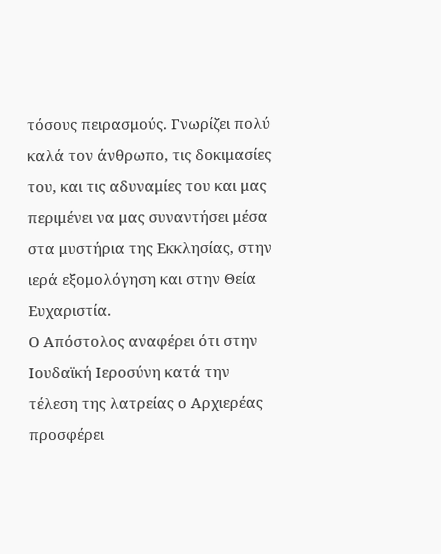τόσους πειρασμούς. Γνωρίζει πολύ καλά τον άνθρωπο, τις δοκιμασίες του, και τις αδυναμίες του και μας περιμένει να μας συναντήσει μέσα στα μυστήρια της Εκκλησίας, στην ιερά εξομολόγηση και στην Θεία Ευχαριστία.
Ο Απόστολος αναφέρει ότι στην Ιουδαϊκή Ιεροσύνη κατά την τέλεση της λατρείας ο Αρχιερέας προσφέρει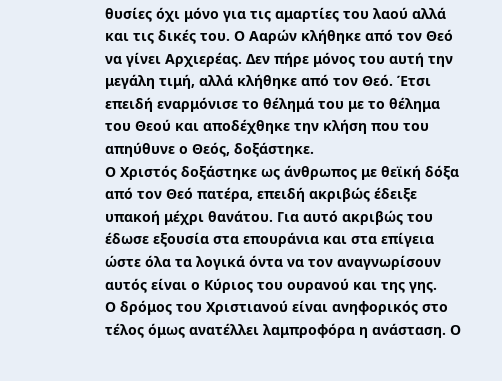θυσίες όχι μόνο για τις αμαρτίες του λαού αλλά και τις δικές του. Ο Ααρών κλήθηκε από τον Θεό να γίνει Αρχιερέας. Δεν πήρε μόνος του αυτή την μεγάλη τιμή, αλλά κλήθηκε από τον Θεό. Έτσι επειδή εναρμόνισε το θέλημά του με το θέλημα του Θεού και αποδέχθηκε την κλήση που του απηύθυνε ο Θεός, δοξάστηκε.
Ο Χριστός δοξάστηκε ως άνθρωπος με θεϊκή δόξα από τον Θεό πατέρα, επειδή ακριβώς έδειξε υπακοή μέχρι θανάτου. Για αυτό ακριβώς του έδωσε εξουσία στα επουράνια και στα επίγεια ώστε όλα τα λογικά όντα να τον αναγνωρίσουν αυτός είναι ο Κύριος του ουρανού και της γης.
Ο δρόμος του Χριστιανού είναι ανηφορικός στο τέλος όμως ανατέλλει λαμπροφόρα η ανάσταση. Ο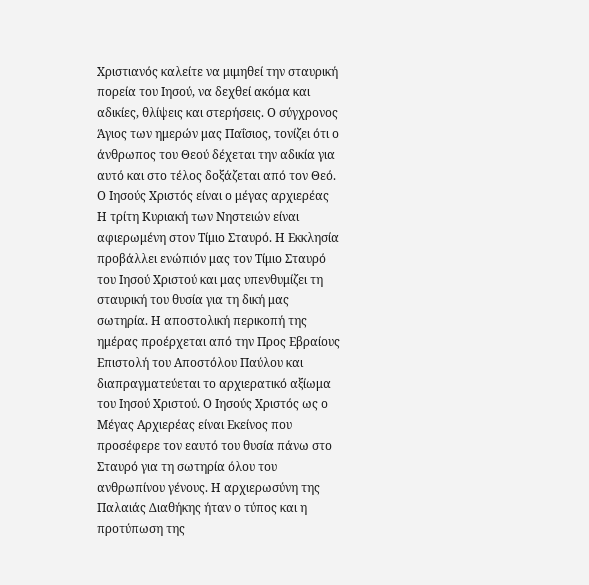Χριστιανός καλείτε να μιμηθεί την σταυρική πορεία του Ιησού, να δεχθεί ακόμα και αδικίες, θλίψεις και στερήσεις. Ο σύγχρονος Άγιος των ημερών μας Παΐσιος, τονίζει ότι ο άνθρωπος του Θεού δέχεται την αδικία για αυτό και στο τέλος δοξάζεται από τον Θεό.
Ο Ιησούς Χριστός είναι ο μέγας αρχιερέας
Η τρίτη Κυριακή των Νηστειών είναι αφιερωμένη στον Τίμιο Σταυρό. Η Εκκλησία προβάλλει ενώπιόν μας τον Τίμιο Σταυρό του Ιησού Χριστού και μας υπενθυμίζει τη σταυρική του θυσία για τη δική μας σωτηρία. Η αποστολική περικοπή της ημέρας προέρχεται από την Προς Εβραίους Επιστολή του Αποστόλου Παύλου και διαπραγματεύεται το αρχιερατικό αξίωμα του Ιησού Χριστού. Ο Ιησούς Χριστός ως ο Μέγας Αρχιερέας είναι Εκείνος που προσέφερε τον εαυτό του θυσία πάνω στο Σταυρό για τη σωτηρία όλου του ανθρωπίνου γένους. Η αρχιερωσύνη της Παλαιάς Διαθήκης ήταν ο τύπος και η προτύπωση της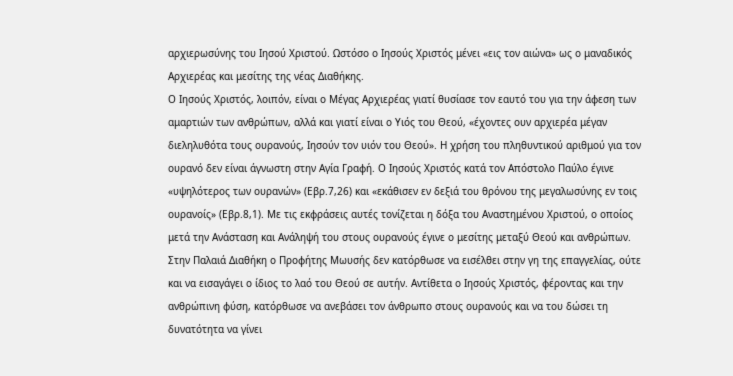αρχιερωσύνης του Ιησού Χριστού. Ωστόσο ο Ιησούς Χριστός μένει «εις τον αιώνα» ως ο μαναδικός Αρχιερέας και μεσίτης της νέας Διαθήκης.
Ο Ιησούς Χριστός, λοιπόν, είναι ο Μέγας Αρχιερέας γιατί θυσίασε τον εαυτό του για την άφεση των αμαρτιών των ανθρώπων, αλλά και γιατί είναι ο Υιός του Θεού, «έχοντες ουν αρχιερέα μέγαν διεληλυθότα τους ουρανούς, Ιησούν τον υιόν του Θεού». Η χρήση του πληθυντικού αριθμού για τον ουρανό δεν είναι άγνωστη στην Αγία Γραφή. Ο Ιησούς Χριστός κατά τον Απόστολο Παύλο έγινε «υψηλότερος των ουρανών» (Εβρ.7,26) και «εκάθισεν εν δεξιά του θρόνου της μεγαλωσύνης εν τοις ουρανοίς» (Εβρ.8,1). Με τις εκφράσεις αυτές τονίζεται η δόξα του Αναστημένου Χριστού, ο οποίος μετά την Ανάσταση και Ανάληψή του στους ουρανούς έγινε ο μεσίτης μεταξύ Θεού και ανθρώπων. Στην Παλαιά Διαθήκη ο Προφήτης Μωυσής δεν κατόρθωσε να εισέλθει στην γη της επαγγελίας, ούτε και να εισαγάγει ο ίδιος το λαό του Θεού σε αυτήν. Αντίθετα ο Ιησούς Χριστός, φέροντας και την ανθρώπινη φύση, κατόρθωσε να ανεβάσει τον άνθρωπο στους ουρανούς και να του δώσει τη δυνατότητα να γίνει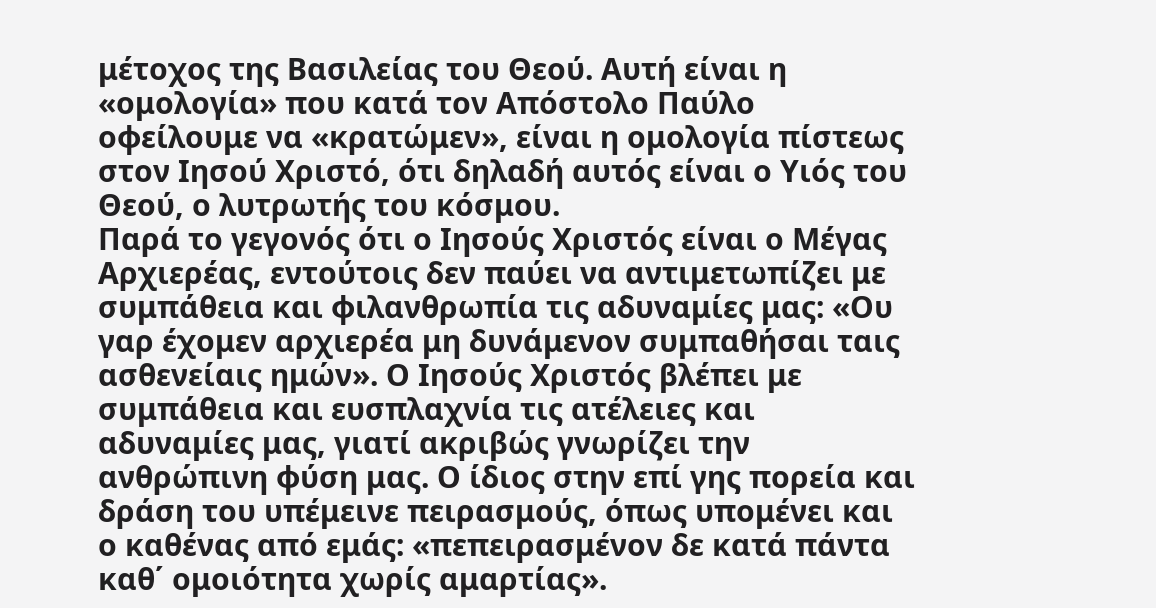μέτοχος της Βασιλείας του Θεού. Αυτή είναι η «ομολογία» που κατά τον Απόστολο Παύλο οφείλουμε να «κρατώμεν», είναι η ομολογία πίστεως στον Ιησού Χριστό, ότι δηλαδή αυτός είναι ο Υιός του Θεού, ο λυτρωτής του κόσμου.
Παρά το γεγονός ότι ο Ιησούς Χριστός είναι ο Μέγας Αρχιερέας, εντούτοις δεν παύει να αντιμετωπίζει με συμπάθεια και φιλανθρωπία τις αδυναμίες μας: «Ου γαρ έχομεν αρχιερέα μη δυνάμενον συμπαθήσαι ταις ασθενείαις ημών». Ο Ιησούς Χριστός βλέπει με συμπάθεια και ευσπλαχνία τις ατέλειες και αδυναμίες μας, γιατί ακριβώς γνωρίζει την ανθρώπινη φύση μας. Ο ίδιος στην επί γης πορεία και δράση του υπέμεινε πειρασμούς, όπως υπομένει και ο καθένας από εμάς: «πεπειρασμένον δε κατά πάντα καθ΄ ομοιότητα χωρίς αμαρτίας».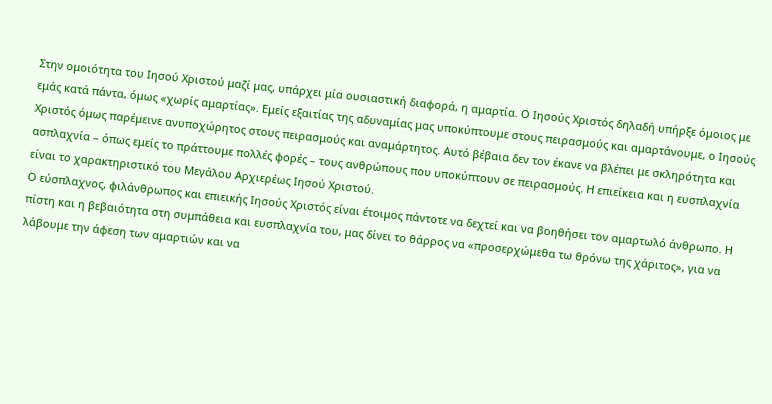Στην ομοιότητα του Ιησού Χριστού μαζί μας, υπάρχει μία ουσιαστική διαφορά, η αμαρτία. Ο Ιησούς Χριστός δηλαδή υπήρξε όμοιος με εμάς κατά πάντα, όμως «χωρίς αμαρτίας». Εμείς εξαιτίας της αδυναμίας μας υποκύπτουμε στους πειρασμούς και αμαρτάνουμε, ο Ιησούς Χριστός όμως παρέμεινε ανυποχώρητος στους πειρασμούς και αναμάρτητος. Αυτό βέβαια δεν τον έκανε να βλέπει με σκληρότητα και ασπλαχνία – όπως εμείς το πράττουμε πολλές φορές – τους ανθρώπους που υποκύπτουν σε πειρασμούς. Η επιείκεια και η ευσπλαχνία είναι το χαρακτηριστικό του Μεγάλου Αρχιερέως Ιησού Χριστού.
Ο εύσπλαχνος, φιλάνθρωπος και επιεικής Ιησούς Χριστός είναι έτοιμος πάντοτε να δεχτεί και να βοηθήσει τον αμαρτωλό άνθρωπο. Η πίστη και η βεβαιότητα στη συμπάθεια και ευσπλαχνία του, μας δίνει το θάρρος να «προσερχώμεθα τω θρόνω της χάριτος», για να λάβουμε την άφεση των αμαρτιών και να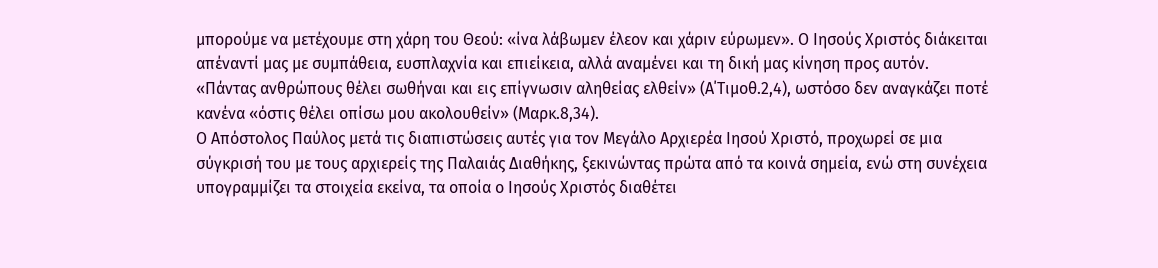μπορούμε να μετέχουμε στη χάρη του Θεού: «ίνα λάβωμεν έλεον και χάριν εύρωμεν». Ο Ιησούς Χριστός διάκειται απέναντί μας με συμπάθεια, ευσπλαχνία και επιείκεια, αλλά αναμένει και τη δική μας κίνηση προς αυτόν. «Πάντας ανθρώπους θέλει σωθήναι και εις επίγνωσιν αληθείας ελθείν» (Α΄Τιμοθ.2,4), ωστόσο δεν αναγκάζει ποτέ κανένα «όστις θέλει οπίσω μου ακολουθείν» (Μαρκ.8,34).
Ο Απόστολος Παύλος μετά τις διαπιστώσεις αυτές για τον Μεγάλο Αρχιερέα Ιησού Χριστό, προχωρεί σε μια σύγκρισή του με τους αρχιερείς της Παλαιάς Διαθήκης, ξεκινώντας πρώτα από τα κοινά σημεία, ενώ στη συνέχεια υπογραμμίζει τα στοιχεία εκείνα, τα οποία ο Ιησούς Χριστός διαθέτει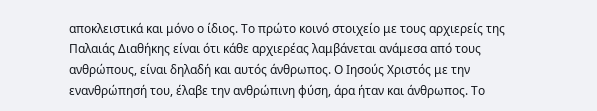αποκλειστικά και μόνο ο ίδιος. Το πρώτο κοινό στοιχείο με τους αρχιερείς της Παλαιάς Διαθήκης είναι ότι κάθε αρχιερέας λαμβάνεται ανάμεσα από τους ανθρώπους, είναι δηλαδή και αυτός άνθρωπος. Ο Ιησούς Χριστός με την ενανθρώπησή του, έλαβε την ανθρώπινη φύση, άρα ήταν και άνθρωπος. Το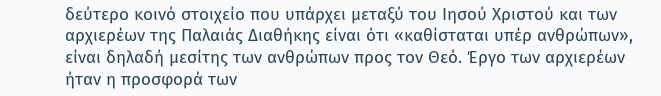δεύτερο κοινό στοιχείο που υπάρχει μεταξύ του Ιησού Χριστού και των αρχιερέων της Παλαιάς Διαθήκης είναι ότι «καθίσταται υπέρ ανθρώπων», είναι δηλαδή μεσίτης των ανθρώπων προς τον Θεό. Έργο των αρχιερέων ήταν η προσφορά των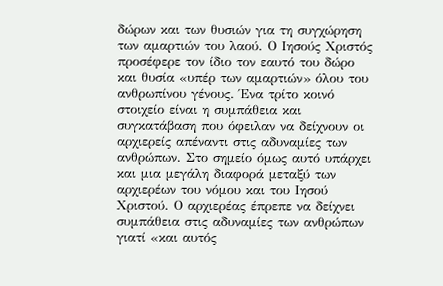δώρων και των θυσιών για τη συγχώρηση των αμαρτιών του λαού. Ο Ιησούς Χριστός προσέφερε τον ίδιο τον εαυτό του δώρο και θυσία «υπέρ των αμαρτιών» όλου του ανθρωπίνου γένους. Ένα τρίτο κοινό στοιχείο είναι η συμπάθεια και συγκατάβαση που όφειλαν να δείχνουν οι αρχιερείς απέναντι στις αδυναμίες των ανθρώπων. Στο σημείο όμως αυτό υπάρχει και μια μεγάλη διαφορά μεταξύ των αρχιερέων του νόμου και του Ιησού Χριστού. Ο αρχιερέας έπρεπε να δείχνει συμπάθεια στις αδυναμίες των ανθρώπων γιατί «και αυτός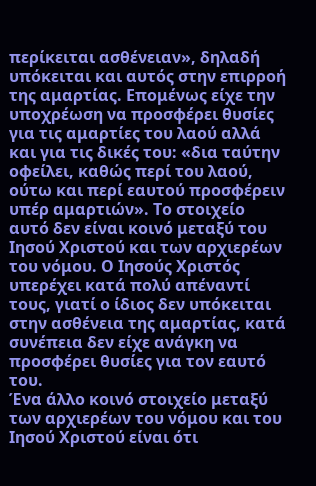περίκειται ασθένειαν», δηλαδή υπόκειται και αυτός στην επιρροή της αμαρτίας. Επομένως είχε την υποχρέωση να προσφέρει θυσίες για τις αμαρτίες του λαού αλλά και για τις δικές του: «δια ταύτην οφείλει, καθώς περί του λαού, ούτω και περί εαυτού προσφέρειν υπέρ αμαρτιών». Το στοιχείο αυτό δεν είναι κοινό μεταξύ του Ιησού Χριστού και των αρχιερέων του νόμου. Ο Ιησούς Χριστός υπερέχει κατά πολύ απέναντί τους, γιατί ο ίδιος δεν υπόκειται στην ασθένεια της αμαρτίας, κατά συνέπεια δεν είχε ανάγκη να προσφέρει θυσίες για τον εαυτό του.
Ένα άλλο κοινό στοιχείο μεταξύ των αρχιερέων του νόμου και του Ιησού Χριστού είναι ότι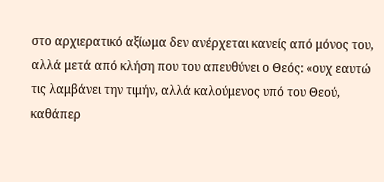στο αρχιερατικό αξίωμα δεν ανέρχεται κανείς από μόνος του, αλλά μετά από κλήση που του απευθύνει ο Θεός: «ουχ εαυτώ τις λαμβάνει την τιμήν, αλλά καλούμενος υπό του Θεού, καθάπερ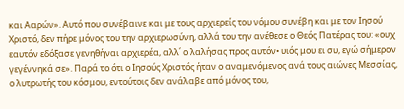και Ααρών». Αυτό που συνέβαινε και με τους αρχιερείς του νόμου συνέβη και με τον Ιησού Χριστό, δεν πήρε μόνος του την αρχιερωσύνη, αλλά του την ανέθεσε ο Θεός Πατέρας του: «ουχ εαυτόν εδόξασε γενηθήναι αρχιερέα, αλλ΄ ο λαλήσας προς αυτόν• υιός μου ει συ, εγώ σήμερον γεγέννηκά σε». Παρά το ότι ο Ιησούς Χριστός ήταν ο αναμενόμενος ανά τους αιώνες Μεσσίας, ο λυτρωτής του κόσμου, εντούτοις δεν ανάλαβε από μόνος του,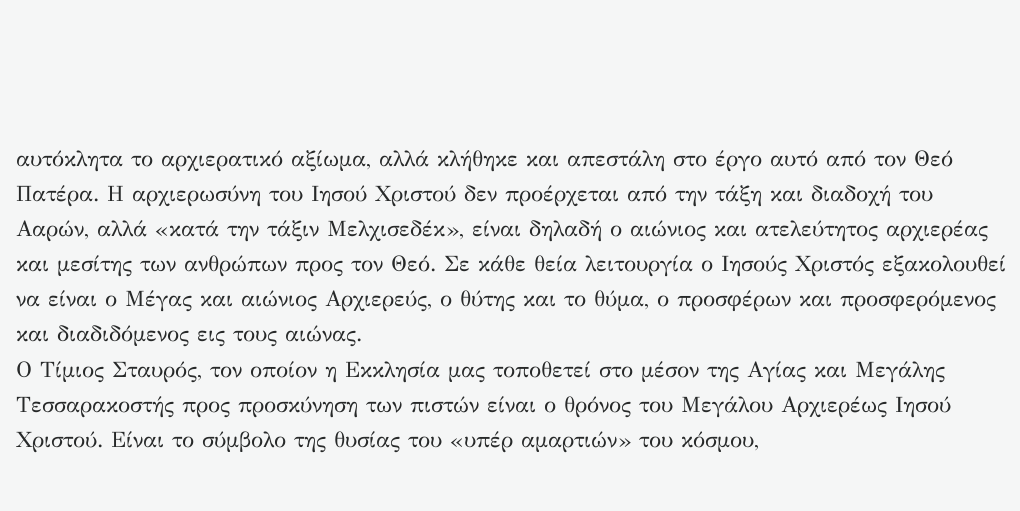αυτόκλητα το αρχιερατικό αξίωμα, αλλά κλήθηκε και απεστάλη στο έργο αυτό από τον Θεό Πατέρα. Η αρχιερωσύνη του Ιησού Χριστού δεν προέρχεται από την τάξη και διαδοχή του Ααρών, αλλά «κατά την τάξιν Μελχισεδέκ», είναι δηλαδή ο αιώνιος και ατελεύτητος αρχιερέας και μεσίτης των ανθρώπων προς τον Θεό. Σε κάθε θεία λειτουργία ο Ιησούς Χριστός εξακολουθεί να είναι ο Μέγας και αιώνιος Αρχιερεύς, ο θύτης και το θύμα, ο προσφέρων και προσφερόμενος και διαδιδόμενος εις τους αιώνας.
Ο Τίμιος Σταυρός, τον οποίον η Εκκλησία μας τοποθετεί στο μέσον της Αγίας και Μεγάλης Τεσσαρακοστής προς προσκύνηση των πιστών είναι ο θρόνος του Μεγάλου Αρχιερέως Ιησού Χριστού. Είναι το σύμβολο της θυσίας του «υπέρ αμαρτιών» του κόσμου,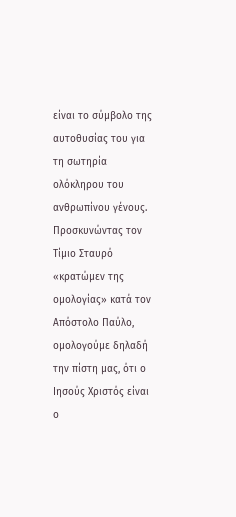είναι το σύμβολο της αυτοθυσίας του για τη σωτηρία ολόκληρου του ανθρωπίνου γένους. Προσκυνώντας τον Τίμιο Σταυρό «κρατώμεν της ομολογίας» κατά τον Απόστολο Παύλο, ομολογούμε δηλαδή την πίστη μας, ότι ο Ιησούς Χριστός είναι ο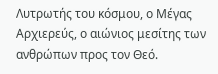Λυτρωτής του κόσμου, ο Μέγας Αρχιερεύς, ο αιώνιος μεσίτης των ανθρώπων προς τον Θεό.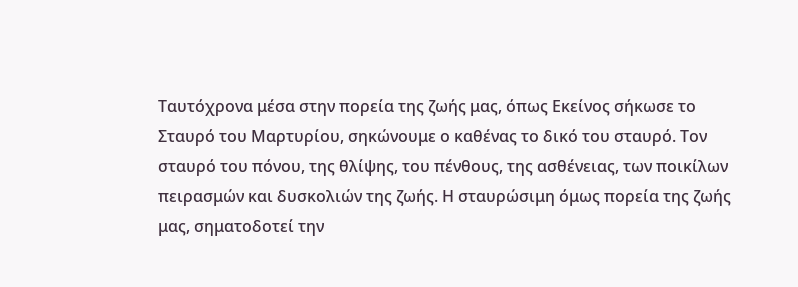Ταυτόχρονα μέσα στην πορεία της ζωής μας, όπως Εκείνος σήκωσε το Σταυρό του Μαρτυρίου, σηκώνουμε ο καθένας το δικό του σταυρό. Τον σταυρό του πόνου, της θλίψης, του πένθους, της ασθένειας, των ποικίλων πειρασμών και δυσκολιών της ζωής. Η σταυρώσιμη όμως πορεία της ζωής μας, σηματοδοτεί την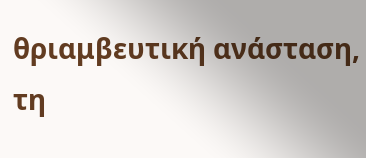θριαμβευτική ανάσταση, τη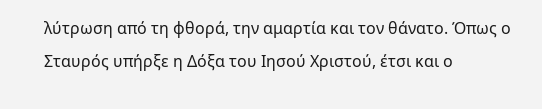λύτρωση από τη φθορά, την αμαρτία και τον θάνατο. Όπως ο Σταυρός υπήρξε η Δόξα του Ιησού Χριστού, έτσι και ο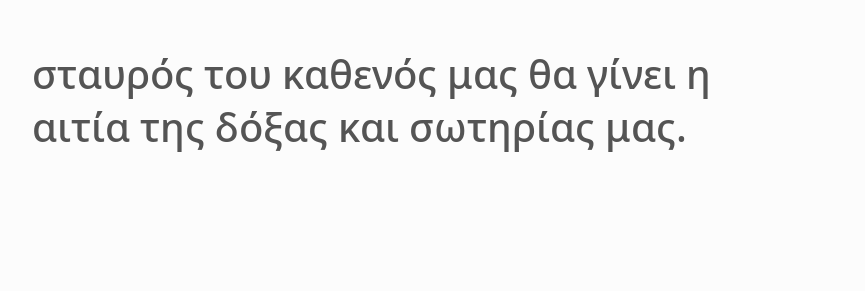σταυρός του καθενός μας θα γίνει η αιτία της δόξας και σωτηρίας μας.